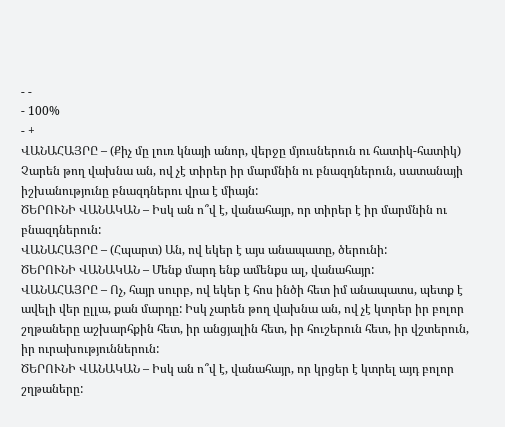- -
- 100%
- +
ՎԱՆԱՀԱՅՐԸ – (Քիչ մը լուռ կնայի անոր, վերջը մյուսներուն ու հատիկ-հատիկ) Չարեն թող վախնա ան, ով չէ տիրեր իր մարմնին ու բնազդներուն, սատանայի իշխանությունը բնազդներու վրա է միայն:
ԾԵՐՈՒՆԻ ՎԱՆԱԿԱՆ – Իսկ ան ո՞վ է, վանահայր, որ տիրեր է իր մարմնին ու բնազդներուն:
ՎԱՆԱՀԱՅՐԸ – (Հպարտ) Ան, ով եկեր է այս անապատը, ծերունի:
ԾԵՐՈՒՆԻ ՎԱՆԱԿԱՆ – Մենք մարդ ենք ամենքս ալ, վանահայր:
ՎԱՆԱՀԱՅՐԸ – Ոչ, հայր սուրբ, ով եկեր է հոս ինծի հետ իմ անապատս, պետք է ավելի վեր ըլլա, քան մարդը: Իսկ չարեն թող վախնա ան, ով չէ կտրեր իր բոլոր շղթաները աշխարհքին հետ, իր անցյալին հետ, իր հուշերուն հետ, իր վշտերուն, իր ուրախություններուն:
ԾԵՐՈՒՆԻ ՎԱՆԱԿԱՆ – Իսկ ան ո՞վ է, վանահայր, որ կրցեր է կտրել այդ բոլոր շղթաները: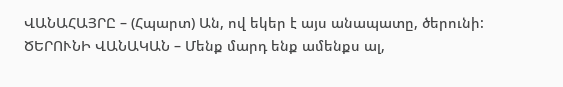ՎԱՆԱՀԱՅՐԸ – (Հպարտ) Ան, ով եկեր է այս անապատը, ծերունի:
ԾԵՐՈՒՆԻ ՎԱՆԱԿԱՆ – Մենք մարդ ենք ամենքս ալ,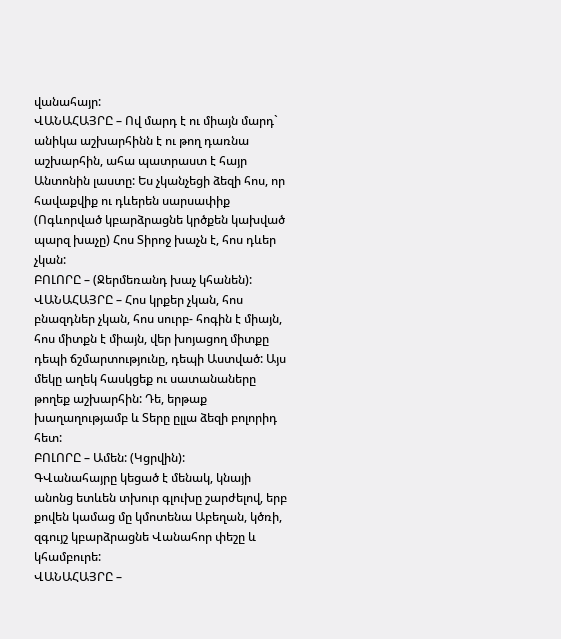վանահայր:
ՎԱՆԱՀԱՅՐԸ – Ով մարդ է ու միայն մարդ` անիկա աշխարհինն է ու թող դառնա աշխարհին, ահա պատրաստ է հայր Անտոնին լաստը: Ես չկանչեցի ձեզի հոս, որ հավաքվիք ու դևերեն սարսափիք (Ոգևորված կբարձրացնե կրծքեն կախված պարզ խաչը) Հոս Տիրոջ խաչն է, հոս դևեր չկան:
ԲՈԼՈՐԸ – (Ջերմեռանդ խաչ կհանեն):
ՎԱՆԱՀԱՅՐԸ – Հոս կրքեր չկան, հոս բնազդներ չկան, հոս սուրբ- հոգին է միայն, հոս միտքն է միայն, վեր խոյացող միտքը դեպի ճշմարտությունը, դեպի Աստված: Այս մեկը աղեկ հասկցեք ու սատանաները թողեք աշխարհին: Դե, երթաք խաղաղությամբ և Տերը ըլլա ձեզի բոլորիդ հետ:
ԲՈԼՈՐԸ – Ամեն: (Կցրվին):
ԳՎանահայրը կեցած է մենակ, կնայի անոնց ետևեն տխուր գլուխը շարժելով, երբ քովեն կամաց մը կմոտենա Աբեղան, կծռի, զգույշ կբարձրացնե Վանահոր փեշը և կհամբուրե:
ՎԱՆԱՀԱՅՐԸ –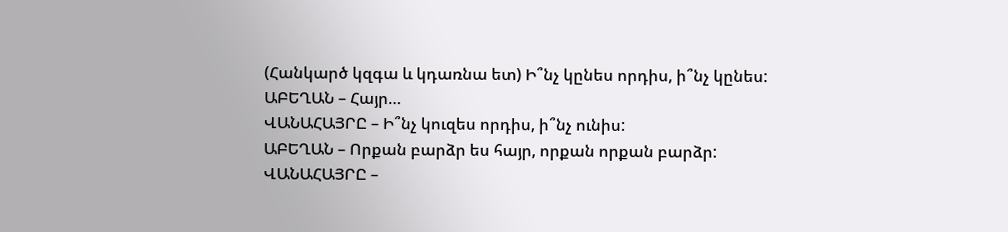(Հանկարծ կզգա և կդառնա ետ) Ի՞նչ կընես որդիս, ի՞նչ կընես:
ԱԲԵՂԱՆ – Հայր…
ՎԱՆԱՀԱՅՐԸ – Ի՞նչ կուզես որդիս, ի՞նչ ունիս:
ԱԲԵՂԱՆ – Որքան բարձր ես հայր, որքան որքան բարձր:
ՎԱՆԱՀԱՅՐԸ –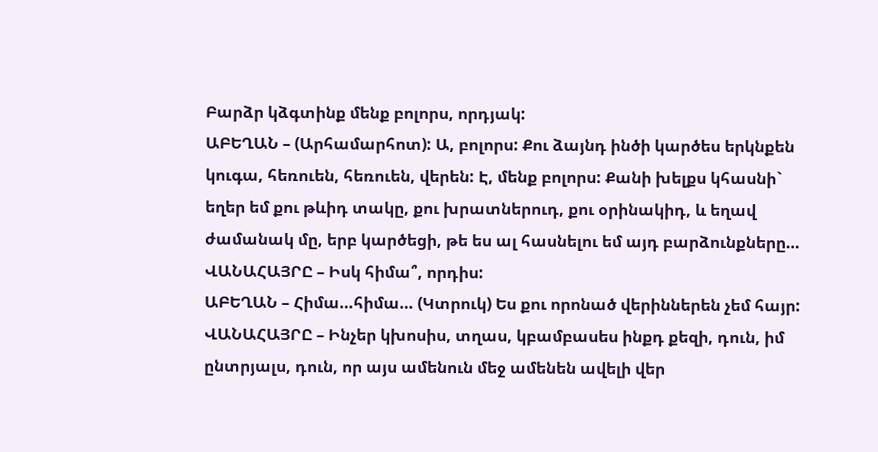Բարձր կձգտինք մենք բոլորս, որդյակ:
ԱԲԵՂԱՆ – (Արհամարհոտ): Ա, բոլորս: Քու ձայնդ ինծի կարծես երկնքեն կուգա, հեռուեն, հեռուեն, վերեն: Է, մենք բոլորս: Քանի խելքս կհասնի` եղեր եմ քու թևիդ տակը, քու խրատներուդ, քու օրինակիդ, և եղավ ժամանակ մը, երբ կարծեցի, թե ես ալ հասնելու եմ այդ բարձունքները…
ՎԱՆԱՀԱՅՐԸ – Իսկ հիմա՞, որդիս:
ԱԲԵՂԱՆ – Հիմա…հիմա… (Կտրուկ) Ես քու որոնած վերիններեն չեմ հայր:
ՎԱՆԱՀԱՅՐԸ – Ինչեր կխոսիս, տղաս, կբամբասես ինքդ քեզի, դուն, իմ ընտրյալս, դուն, որ այս ամենուն մեջ ամենեն ավելի վեր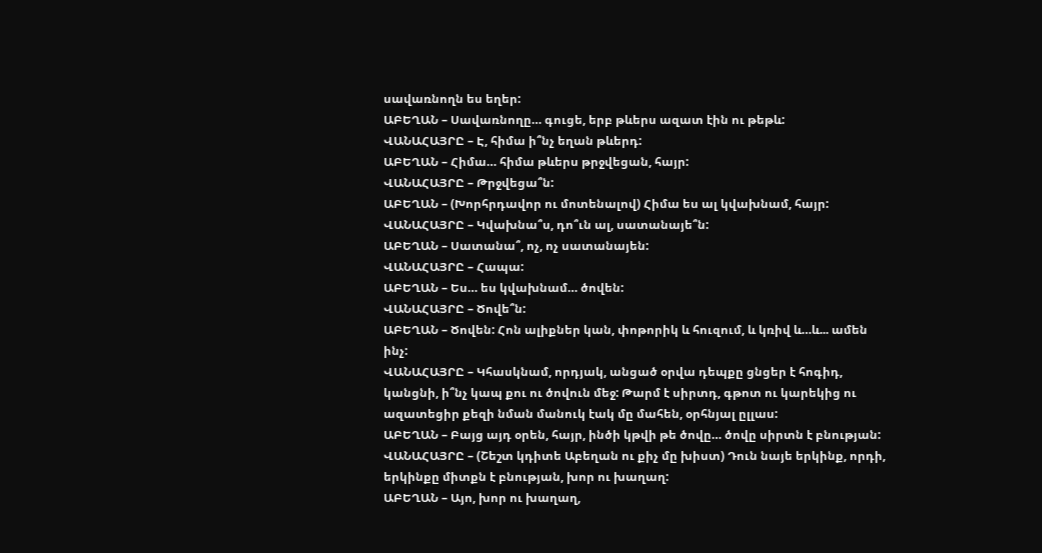սավառնողն ես եղեր:
ԱԲԵՂԱՆ – Սավառնողը… գուցե, երբ թևերս ազատ էին ու թեթև:
ՎԱՆԱՀԱՅՐԸ – Է, հիմա ի՞նչ եղան թևերդ:
ԱԲԵՂԱՆ – Հիմա… հիմա թևերս թրջվեցան, հայր:
ՎԱՆԱՀԱՅՐԸ – Թրջվեցա՞ն:
ԱԲԵՂԱՆ – (Խորհրդավոր ու մոտենալով) Հիմա ես ալ կվախնամ, հայր:
ՎԱՆԱՀԱՅՐԸ – Կվախնա՞ս, դո՞ւն ալ, սատանայե՞ն:
ԱԲԵՂԱՆ – Սատանա՞, ոչ, ոչ սատանայեն:
ՎԱՆԱՀԱՅՐԸ – Հապա:
ԱԲԵՂԱՆ – Ես… ես կվախնամ… ծովեն:
ՎԱՆԱՀԱՅՐԸ – Ծովե՞ն:
ԱԲԵՂԱՆ – Ծովեն: Հոն ալիքներ կան, փոթորիկ և հուզում, և կռիվ և…և... ամեն ինչ:
ՎԱՆԱՀԱՅՐԸ – Կհասկնամ, որդյակ, անցած օրվա դեպքը ցնցեր է հոգիդ, կանցնի, ի՞նչ կապ քու ու ծովուն մեջ: Թարմ է սիրտդ, գթոտ ու կարեկից ու ազատեցիր քեզի նման մանուկ էակ մը մահեն, օրհնյալ ըլլաս:
ԱԲԵՂԱՆ – Բայց այդ օրեն, հայր, ինծի կթվի թե ծովը… ծովը սիրտն է բնության:
ՎԱՆԱՀԱՅՐԸ – (Շեշտ կդիտե Աբեղան ու քիչ մը խիստ) Դուն նայե երկինք, որդի, երկինքը միտքն է բնության, խոր ու խաղաղ:
ԱԲԵՂԱՆ – Այո, խոր ու խաղաղ,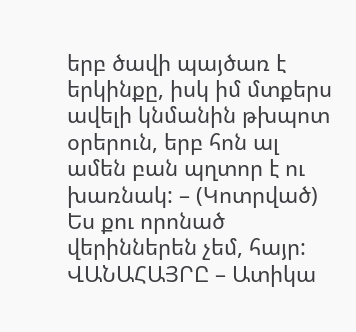երբ ծավի պայծառ է երկինքը, իսկ իմ մտքերս ավելի կնմանին թխպոտ օրերուն, երբ հոն ալ ամեն բան պղտոր է ու խառնակ: – (Կոտրված) Ես քու որոնած վերիններեն չեմ, հայր: ՎԱՆԱՀԱՅՐԸ – Ատիկա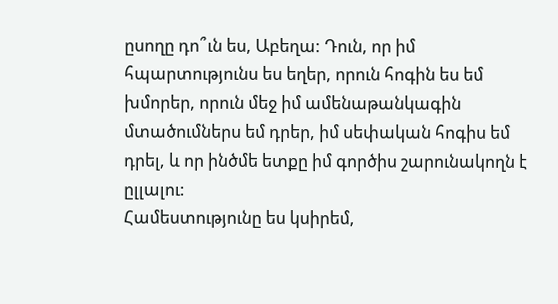ըսողը դո՞ւն ես, Աբեղա: Դուն, որ իմ հպարտությունս ես եղեր, որուն հոգին ես եմ խմորեր, որուն մեջ իմ ամենաթանկագին մտածումներս եմ դրեր, իմ սեփական հոգիս եմ դրել, և որ ինծմե ետքը իմ գործիս շարունակողն է ըլլալու:
Համեստությունը ես կսիրեմ,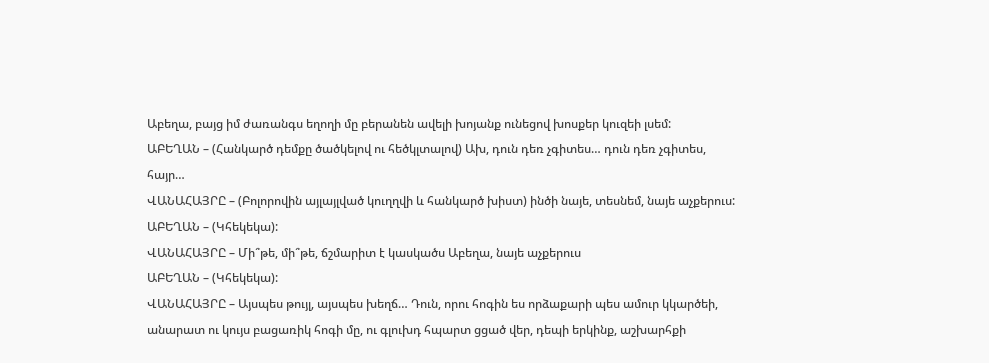Աբեղա, բայց իմ ժառանգս եղողի մը բերանեն ավելի խոյանք ունեցով խոսքեր կուզեի լսեմ:
ԱԲԵՂԱՆ – (Հանկարծ դեմքը ծածկելով ու հեծկլտալով) Ախ, դուն դեռ չգիտես… դուն դեռ չգիտես, հայր…
ՎԱՆԱՀԱՅՐԸ – (Բոլորովին այլայլված կուղղվի և հանկարծ խիստ) ինծի նայե, տեսնեմ, նայե աչքերուս:
ԱԲԵՂԱՆ – (Կհեկեկա):
ՎԱՆԱՀԱՅՐԸ – Մի՞թե, մի՞թե, ճշմարիտ է կասկածս Աբեղա, նայե աչքերուս
ԱԲԵՂԱՆ – (Կհեկեկա):
ՎԱՆԱՀԱՅՐԸ – Այսպես թույլ, այսպես խեղճ… Դուն, որու հոգին ես որձաքարի պես ամուր կկարծեի, անարատ ու կույս բացառիկ հոգի մը, ու գլուխդ հպարտ ցցած վեր, դեպի երկինք, աշխարհքի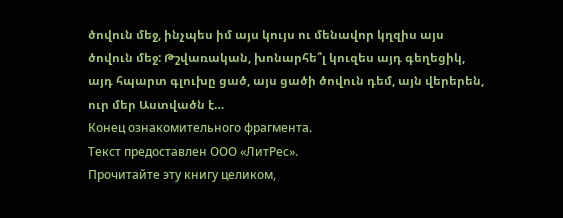ծովուն մեջ, ինչպես իմ այս կույս ու մենավոր կղզիս այս ծովուն մեջ: Թշվառական, խոնարհե՞լ կուզես այդ գեղեցիկ, այդ հպարտ գլուխը ցած, այս ցածի ծովուն դեմ, այն վերերեն, ուր մեր Աստվածն է…
Конец ознакомительного фрагмента.
Текст предоставлен ООО «ЛитРес».
Прочитайте эту книгу целиком,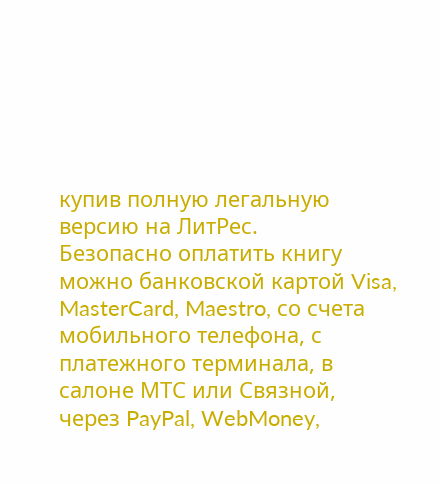купив полную легальную версию на ЛитРес.
Безопасно оплатить книгу можно банковской картой Visa, MasterCard, Maestro, со счета мобильного телефона, с платежного терминала, в салоне МТС или Связной, через PayPal, WebMoney,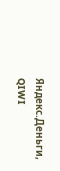Яндекс.Деньги, QIWI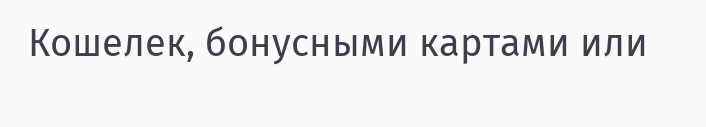Кошелек, бонусными картами или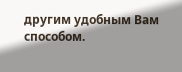другим удобным Вам способом.